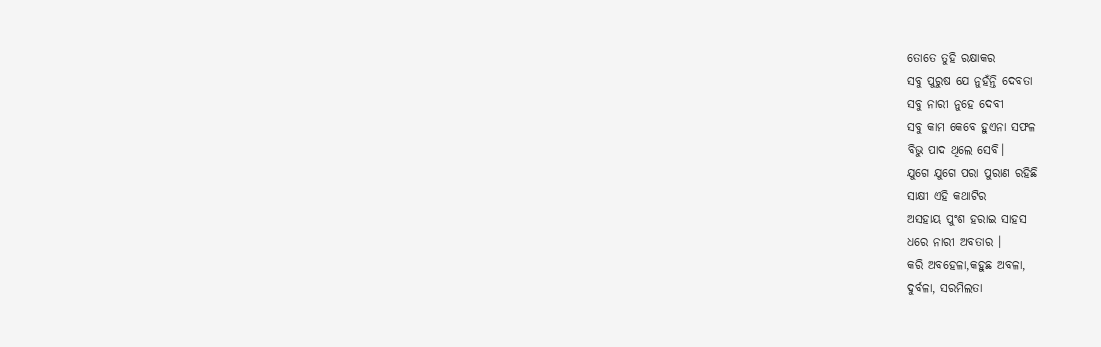ତୋତେ ତୁହି ରକ୍ଷାକର
ସବୁ ପୁରୁଷ ଯେ ନୁହଁନ୍ତି ଦେବତା
ସବୁ ନାରୀ ନୁହେ ଦେବୀ
ସବୁ କାମ କେବେ ହୁଏନା ସଫଳ
ବିଭୁ ପାଦ ଥିଲେ ସେବି।
ଯୁଗେ ଯୁଗେ ପରା ପୁରାଣ ରହିଛି
ସାକ୍ଷୀ ଏହି କଥାଟିର
ଅସହାୟ ପୁଂଶ ହରାଇ ସାହସ
ଧରେ ନାରୀ ଅବତାର ।
କରି ଅବହେଳା,କହୁଛ ଅବଳା,
ଦୁର୍ବଳା, ସରମିଲତା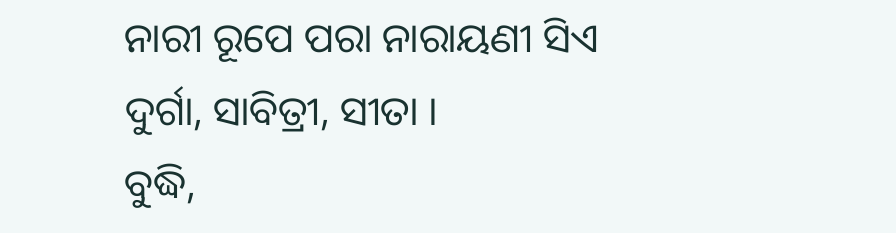ନାରୀ ରୂପେ ପରା ନାରାୟଣୀ ସିଏ
ଦୁର୍ଗା, ସାବିତ୍ରୀ, ସୀତା ।
ବୁଦ୍ଧି,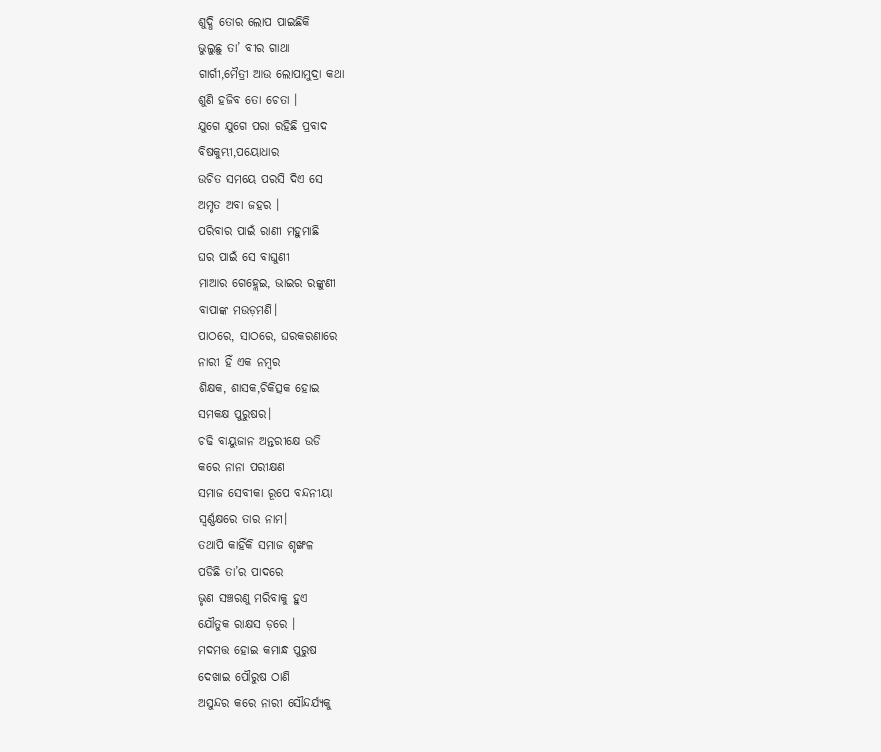ଶୁଦ୍ଧି ତୋର ଲୋପ ପାଇଛିକି
ଭୁଲୁଛୁ ତା’ ବୀର ଗାଥା
ଗାର୍ଗୀ,ମୈତ୍ରୀ ଆଉ ଲୋପାମୁଦ୍ରା କଥା
ଶୁଣି ହଜିବ ତୋ ଚେତା ।
ଯୁଗେ ଯୁଗେ ପରା ରହିଛି ପ୍ରବାଦ
ବିଷକୁମ୍ଭୀ,ପୟୋଧାର
ଉଚିତ ସମୟେ ପରସି ଦିଏ ସେ
ଅମୃତ ଅବା ଜହର ।
ପରିବାର ପାଇଁ ରାଣୀ ମହୁମାଛି
ଘର ପାଇଁ ସେ ବାଘୁଣୀ
ମାଆର ଗେହ୍ଲେଇ, ଭାଇର ରଙ୍କୁଣୀ
ବାପାଙ୍କ ମଉଡ଼ମଣି।
ପାଠରେ, ସାଠରେ, ଘରକରଣାରେ
ନାରୀ ହିଁ ଏକ ନମ୍ବର
ଶିକ୍ଷକ, ଶାସକ,ଚିକିତ୍ସକ ହୋଇ
ସମକକ୍ଷ ପୁରୁଷର।
ଚଢି ବାୟୁଜାନ ଅନ୍ତରୀକ୍ଷେ ଉଡି
କରେ ନାନା ପରୀକ୍ଷଣ
ସମାଜ ସେବୀକା ରୂପେ ବନ୍ଦନୀୟା
ସ୍ୱର୍ଣ୍ଣକ୍ଷରେ ତାର ନାମ।
ତଥାପି କାହିଁକି ସମାଜ ଶୃଙ୍ଖଳ
ପଡିଛି ତା’ର ପାଦରେ
ଭୃଣ ସଞ୍ଚରଣୁ ମରିବାକୁ ହୁଏ
ଯୌତୁକ ରାକ୍ଷସ ଡ଼ରେ ।
ମଦମତ୍ତ ହୋଇ କମାନ୍ଧ ପୁରୁଷ
ଦେଖାଇ ପୌରୁଷ ଠାଣି
ଅସୁନ୍ଦର କରେ ନାରୀ ସୌନ୍ଦର୍ଯ୍ୟକୁ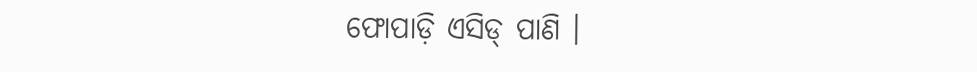ଫୋପାଡ଼ି ଏସିଡ୍ ପାଣି ।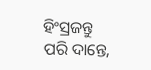ହିଂସ୍ରଜନ୍ତୁ ପରି ଦାନ୍ତେ,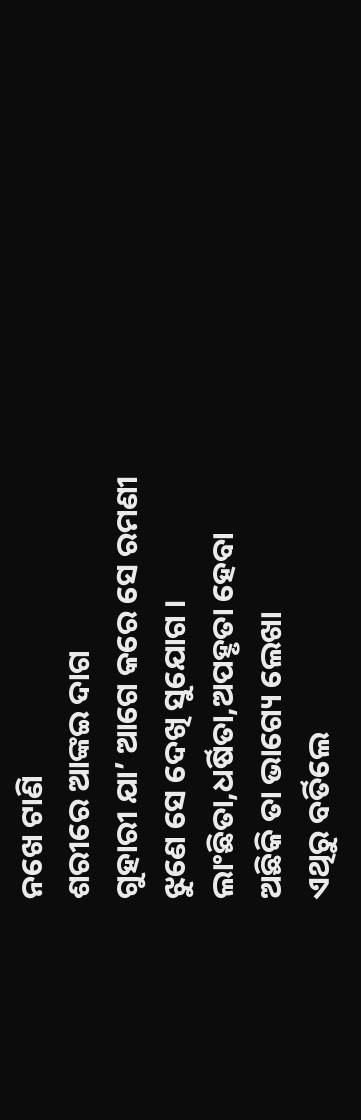ନଖେ ଟାଣି
ଶରୀରେ ଆଙ୍କଇ ଦାଗ
ଗୁହାରୀ ଯା’ ଆଗେ କରେ ସେ ରମଣୀ
ଝୁଣେ ସେ ଦେଖି ସୁଯୋଗ ।
ଲାଂଛିତା,ଧର୍ଷିତା,ଅପହୃତା ହେବା
ଅଛିକି ତା ଭାଗ୍ୟେ ଲେଖା
ଏଥିରୁ ବର୍ତିଲେ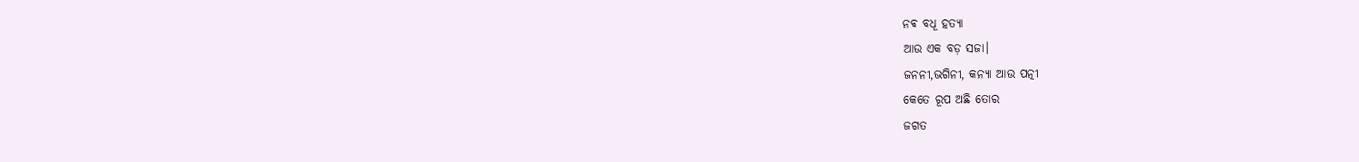ନଵ ବଧୂ ହତ୍ୟା
ଆଉ ଏକ ବଡ଼ ସଜା।
ଜନନୀ,ଭଗିନୀ, କନ୍ୟା ଆଉ ପତ୍ନୀ
କେତେ ରୂପ ଅଛି ତୋର
ଜଗତ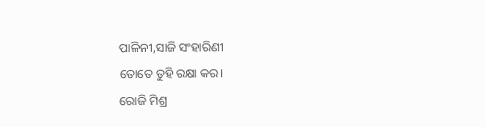ପାଳିନୀ,ସାଜି ସଂହାରିଣୀ
ତୋତେ ତୁହି ରକ୍ଷା କର।
ରୋଜି ମିଶ୍ର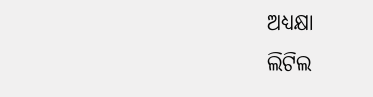ଅଧ୍ୟକ୍ଷା
ଲିଟିଲ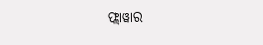ଫ୍ଲାୱାର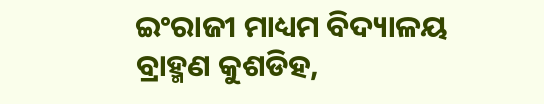ଇଂରାଜୀ ମାଧ୍ୟମ ବିଦ୍ୟାଳୟ
ବ୍ରାହ୍ମଣ କୁଶଡିହ,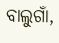ବାଲୁଗାଁ,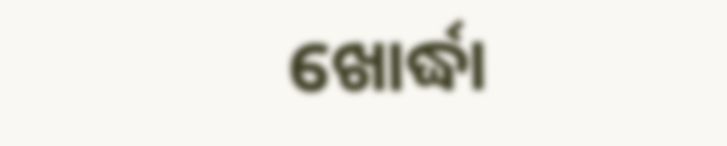ଖୋର୍ଦ୍ଧା